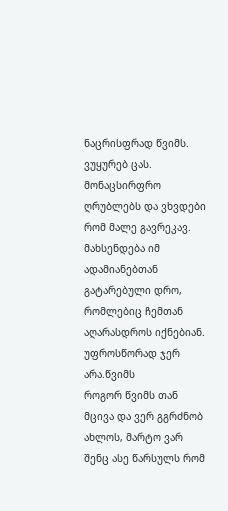ნაცრისფრად წვიმს.
ვუყურებ ცას. მონაცსირფრო ღრუბლებს და ვხვდები რომ მალე გავრეკავ. მახსენდება იმ ადამიანებთან გატარებული დრო, რომლებიც ჩემთან აღარასდროს იქნებიან. უფროსწორად ჯერ არა.წვიმს
როგორ წვიმს თან მცივა და ვერ გგრძნობ ახლოს, მარტო ვარ შენც ასე წარსულს რომ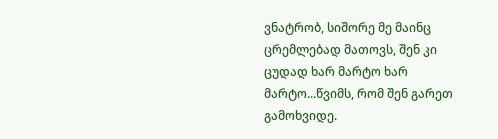ვნატრობ, სიშორე მე მაინც ცრემლებად მათოვს, შენ კი ცუდად ხარ მარტო ხარ მარტო...წვიმს, რომ შენ გარეთ გამოხვიდე.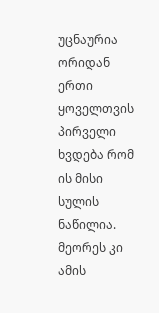უცნაურია ორიდან ერთი ყოველთვის პირველი ხვდება რომ ის მისი სულის ნაწილია. მეორეს კი ამის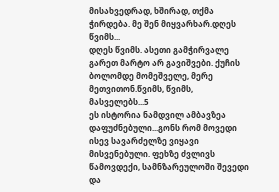მისახვედრად, ხშირად, თქმა ჭირდება. მე შენ მიყვარხარ.დღეს წვიმს...
დღეს წვიმს. ასეთი გამჭირვალე გარეთ მარტო არ გავიშვები. ქუჩის ბოლომდე მომეშველე, მერე მეთვითონ.წვიმს, წვიმს, მასველებს...5
ეს ისტორია ნამდვილ ამბავზეა დაფუძნებული...გონს რომ მოვედი ისევ სავარძელზე ვიყავი მისვენებული. ფეხზე ძვლივს წამოვდექი, სამნზარეულოში შევედი და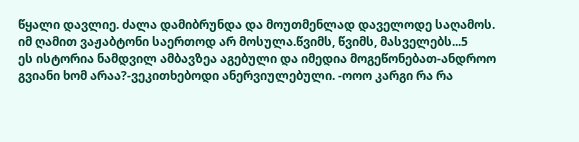წყალი დავლიე. ძალა დამიბრუნდა და მოუთმენლად დაველოდე საღამოს. იმ ღამით ვაჟაბტონი საერთოდ არ მოსულა.წვიმს, წვიმს, მასველებს...5
ეს ისტორია ნამდვილ ამბავზეა აგებული და იმედია მოგეწონებათ-ანდროო გვიანი ხომ არაა?-ვეკითხებოდი ანერვიულებული. -ოოო კარგი რა რა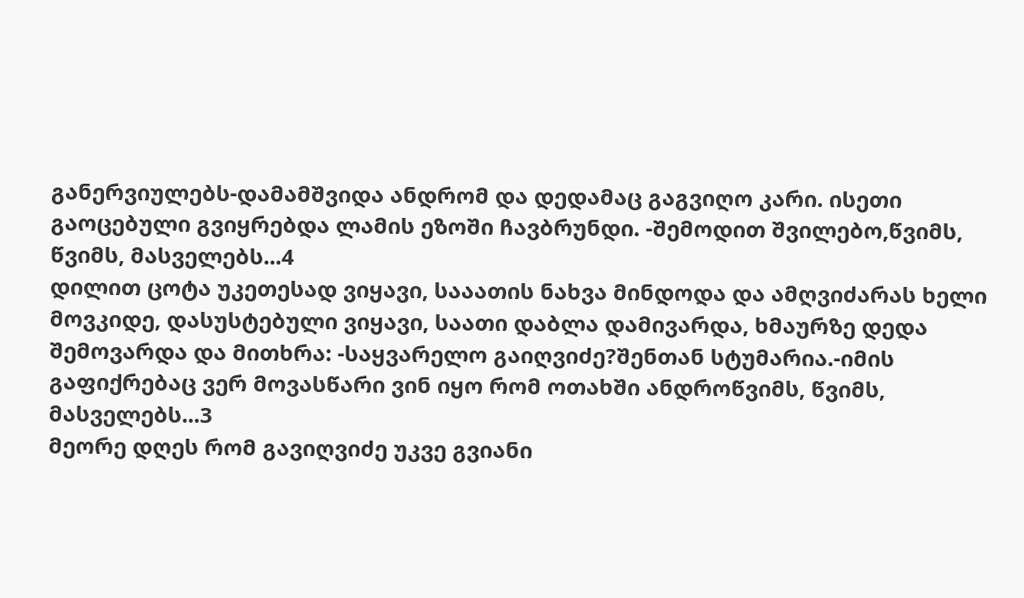განერვიულებს-დამამშვიდა ანდრომ და დედამაც გაგვიღო კარი. ისეთი გაოცებული გვიყრებდა ლამის ეზოში ჩავბრუნდი. -შემოდით შვილებო,წვიმს, წვიმს, მასველებს...4
დილით ცოტა უკეთესად ვიყავი, სააათის ნახვა მინდოდა და ამღვიძარას ხელი მოვკიდე, დასუსტებული ვიყავი, საათი დაბლა დამივარდა, ხმაურზე დედა შემოვარდა და მითხრა: -საყვარელო გაიღვიძე?შენთან სტუმარია.-იმის გაფიქრებაც ვერ მოვასწარი ვინ იყო რომ ოთახში ანდროწვიმს, წვიმს, მასველებს...3
მეორე დღეს რომ გავიღვიძე უკვე გვიანი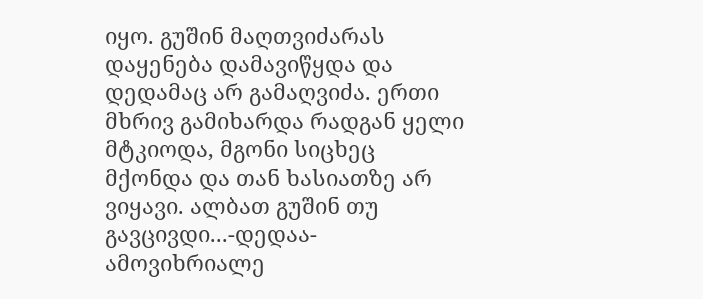იყო. გუშინ მაღთვიძარას დაყენება დამავიწყდა და დედამაც არ გამაღვიძა. ერთი მხრივ გამიხარდა რადგან ყელი მტკიოდა, მგონი სიცხეც მქონდა და თან ხასიათზე არ ვიყავი. ალბათ გუშინ თუ გავცივდი...-დედაა-ამოვიხრიალე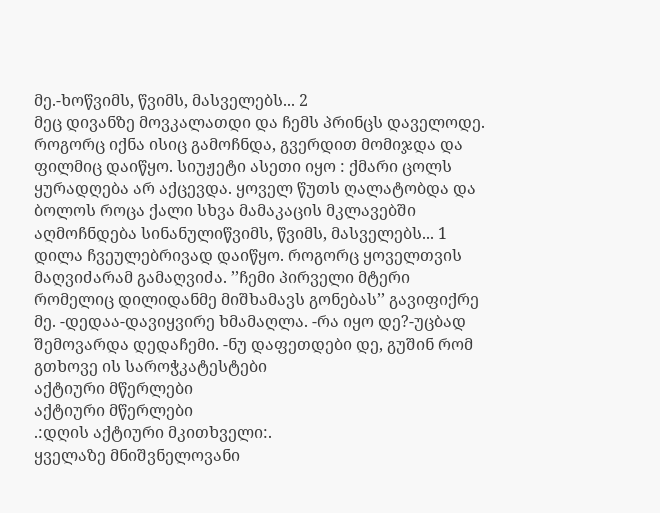მე.-ხოწვიმს, წვიმს, მასველებს... 2
მეც დივანზე მოვკალათდი და ჩემს პრინცს დაველოდე. როგორც იქნა ისიც გამოჩნდა, გვერდით მომიჯდა და ფილმიც დაიწყო. სიუჟეტი ასეთი იყო : ქმარი ცოლს ყურადღება არ აქცევდა. ყოველ წუთს ღალატობდა და ბოლოს როცა ქალი სხვა მამაკაცის მკლავებში აღმოჩნდება სინანულიწვიმს, წვიმს, მასველებს... 1
დილა ჩვეულებრივად დაიწყო. როგორც ყოველთვის მაღვიძარამ გამაღვიძა. ’’ჩემი პირველი მტერი რომელიც დილიდანმე მიშხამავს გონებას’’ გავიფიქრე მე. -დედაა-დავიყვირე ხმამაღლა. -რა იყო დე?-უცბად შემოვარდა დედაჩემი. -ნუ დაფეთდები დე, გუშინ რომ გთხოვე ის საროჭკატესტები
აქტიური მწერლები
აქტიური მწერლები
.:დღის აქტიური მკითხველი:.
ყველაზე მნიშვნელოვანი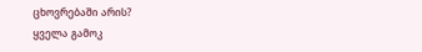ცხოვრებაში არის?
ყველა გამოკ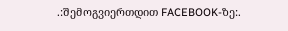.:შემოგვიერთდით FACEBOOK-ზე:.